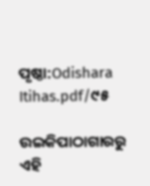ପୃଷ୍ଠା:Odishara Itihas.pdf/୯୫

ଉଇକିପାଠାଗାର‌ରୁ
ଏହି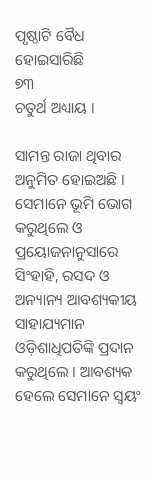ପୃଷ୍ଠାଟି ବୈଧ ହୋଇସାରିଛି
୭୩
ଚତୁର୍ଥ ଅଧ୍ୟାୟ ।

ସାମନ୍ତ ରାଜା ଥିବାର ଅନୁମିତ ହୋଇଅଛି । ସେମାନେ ଭୂମି ଭୋଗ କରୁଥିଲେ ଓ ପ୍ରୟୋଜନାନୁସାରେ ସିଂହାହି, ରସଦ ଓ ଅନ୍ୟାନ୍ୟ ଆବଶ୍ୟକୀୟ ସାହାଯ୍ୟମାନ ଓଡ଼ିଶାଧିପତିଙ୍କି ପ୍ରଦାନ କରୁଥିଲେ । ଆବଶ୍ୟକ ହେଲେ ସେମାନେ ସ୍ୱୟଂ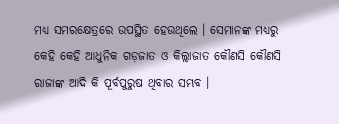ମଧ୍ୟ ସମରକ୍ଷେତ୍ରରେ ଉପସ୍ଥିତ ହେଉଥିଲେ । ସେମାନଙ୍କ ମଧ୍ୟରୁ କେହି କେହି ଆଧୁନିକ ଗଡ଼ଜାତ ଓ କିଲ୍ଲାଜାତ କୌଣସି କୌଣସି ରାଜାଙ୍କ ଆଦି କି ପୂର୍ବପୁରୁଷ ଥିବାର ସମ୍ଭବ ।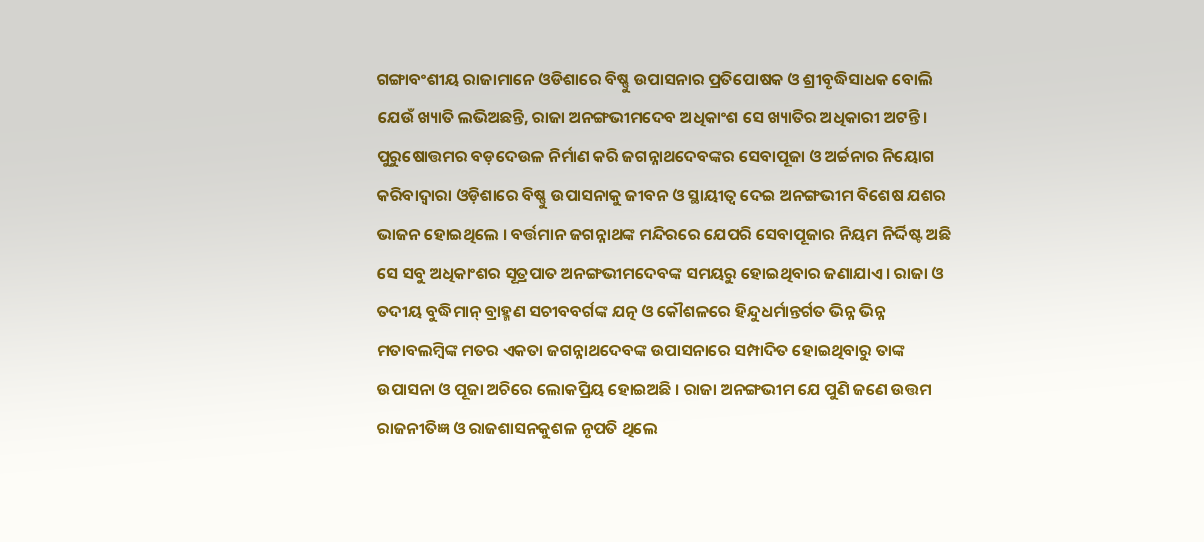ଗଙ୍ଗାବଂଶୀୟ ରାଜାମାନେ ଓଡିଶାରେ ବିଷ୍ଣୁ ଉପାସନାର ପ୍ରତିପୋଷକ ଓ ଶ୍ରୀବୃଦ୍ଧିସାଧକ ବୋଲି ଯେଉଁ ଖ୍ୟାତି ଲଭିଅଛନ୍ତି, ରାଜା ଅନଙ୍ଗଭୀମଦେବ ଅଧିକାଂଶ ସେ ଖ୍ୟାତିର ଅଧିକାରୀ ଅଟନ୍ତି । ପୁରୁଷୋତ୍ତମର ବଡ଼ଦେଉଳ ନିର୍ମାଣ କରି ଜଗନ୍ନାଥଦେବଙ୍କର ସେବାପୂଜା ଓ ଅର୍ଚ୍ଚନାର ନିୟୋଗ କରିବାଦ୍ୱାରା ଓଡ଼ିଶାରେ ବିଷ୍ଣୁ ଉପାସନାକୁ ଜୀବନ ଓ ସ୍ଥାୟୀତ୍ୱ ଦେଇ ଅନଙ୍ଗଭୀମ ବିଶେଷ ଯଶର ଭାଜନ ହୋଇଥିଲେ । ବର୍ତ୍ତମାନ ଜଗନ୍ନାଥଙ୍କ ମନ୍ଦିରରେ ଯେପରି ସେବାପୂଜାର ନିୟମ ନିର୍ଦ୍ଦିଷ୍ଟ ଅଛି ସେ ସବୁ ଅଧିକାଂଶର ସୂତ୍ରପାତ ଅନଙ୍ଗଭୀମଦେବଙ୍କ ସମୟରୁ ହୋଇଥିବାର ଜଣାଯାଏ । ରାଜା ଓ ତଦୀୟ ବୁଦ୍ଧିମାନ୍ ବ୍ରାହ୍ମଣ ସଚୀବବର୍ଗଙ୍କ ଯତ୍ନ ଓ କୌଶଳରେ ହିନ୍ଦୁଧର୍ମାନ୍ତର୍ଗତ ଭିନ୍ନ ଭିନ୍ନ ମତାବଲମ୍ବିଙ୍କ ମତର ଏକତା ଜଗନ୍ନାଥଦେବଙ୍କ ଉପାସନାରେ ସମ୍ପାଦିତ ହୋଇଥିବାରୁ ତାଙ୍କ ଉପାସନା ଓ ପୂଜା ଅଚିରେ ଲୋକପ୍ରିୟ ହୋଇଅଛି । ରାଜା ଅନଙ୍ଗଭୀମ ଯେ ପୁଣି ଜଣେ ଉତ୍ତମ ରାଜନୀତିଜ୍ଞ ଓ ରାଜଶାସନ‌କୁଶଳ ନୃପତି ଥିଲେ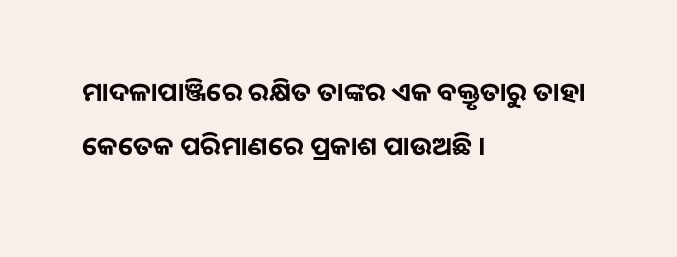ମାଦଳାପାଞ୍ଜିରେ ରକ୍ଷିତ ତାଙ୍କର ଏକ ବକ୍ତୃତାରୁ ତାହା କେତେକ ପରିମାଣରେ ପ୍ରକାଶ ପାଉଅଛି ।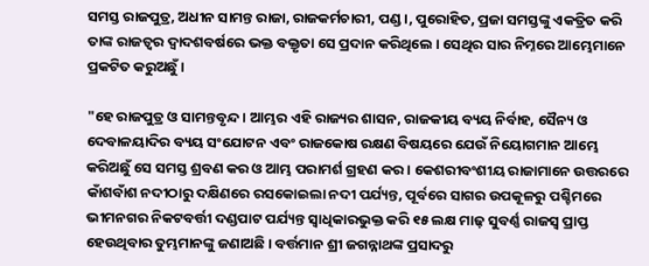ସମସ୍ତ ରାଜପୁତ୍ର, ଅଧୀନ ସାମନ୍ତ ରାଜା, ରାଜକର୍ମଚାରୀ, ପଣ୍ଡ।, ପୁରୋହିତ, ପ୍ରଜା ସମସ୍ତଙ୍କୁ ଏକତ୍ରିତ କରି ତାଙ୍କ ରାଜତ୍ୱର ଦ୍ୱାଦଶବର୍ଷରେ ଭକ୍ତ ବକ୍ତୃତା ସେ ପ୍ରଦାନ କରିଥିଲେ । ସେଥିର ସାର ନିମ୍ନରେ ଆମ୍ଭେମାନେ ପ୍ରକଟିତ କରୁଅଛୁଁ ।

"ହେ ରାଜପୁତ୍ର ଓ ସାମନ୍ତବୃନ୍ଦ । ଆମ୍ଭର ଏହି ରାଜ୍ୟର ଶାସନ, ରାଜକୀୟ ବ୍ୟୟ ନିର୍ବାହ, ସୈନ୍ୟ ଓ ଦେବାଳୟାଦିର ବ୍ୟୟ ସଂଯୋଟନ ଏବଂ ରାଜକୋଷ ରକ୍ଷଣ ବିଷୟରେ ଯେଉଁ ନିୟୋଗମାନ ଆମ୍ଭେ କରିଅଛୁଁ ସେ ସମସ୍ତ ଶ୍ରବଣ କର ଓ ଆମ୍ଭ ପରାମର୍ଶ ଗ୍ରହଣ କର । କେଶରୀବଂଶୀୟ ରାଜାମାନେ ଉତ୍ତରରେ କାଁଶବାଁଶ ନ‌ଦୀଠାରୁ ଦକ୍ଷିଣରେ ରସକୋଇଲା ନ‌ଦୀ ପର୍ଯ୍ୟନ୍ତ, ପୂର୍ବରେ ସାଗର ଉପକୂଳରୁ ପଶ୍ଚିମରେ ଭୀମନଗର ନିକଟବର୍ତ୍ତୀ ଦଣ୍ଡପାଟ ପର୍ଯ୍ୟନ୍ତ ସ୍ୱାଧିକାରଭୁକ୍ତ କରି ୧୫ ଲକ୍ଷ ମାଢ଼ ସୁବର୍ଣ୍ଣ ରାଜସ୍ୱ ପ୍ରାପ୍ତ ହେଉଥିବାର ତୁମ୍ଭମାନଙ୍କୁ ଜଣାଅଛି । ବର୍ତ୍ତମାନ ଶ୍ରୀ ଜଗନ୍ନାଥଙ୍କ ପ୍ରସାଦରୁ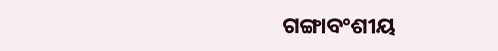ଗଙ୍ଗାବଂଶୀୟ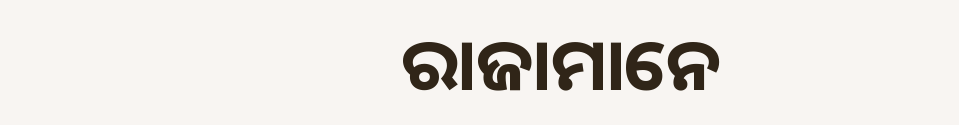ରାଜାମାନେ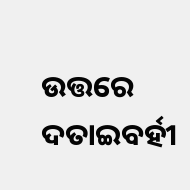ଉତ୍ତରେ ଦତାଇବର୍ହୀ